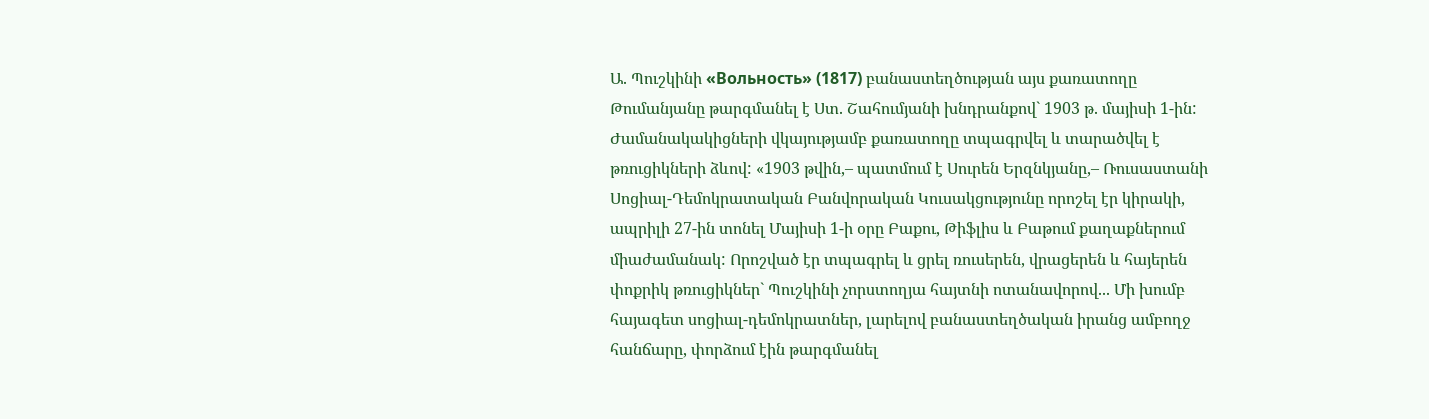Ա. Պուշկինի «Вольность» (1817) բանաստեղծության այս քառատողը Թումանյանը թարգմանել է Ստ. Շահումյանի խնդրանքով` 1903 թ. մայիսի 1-ին:
Ժամանակակիցների վկայությամբ քառատողը տպագրվել և տարածվել է թռուցիկների ձևով: «1903 թվին,– պատմում է Սուրեն Երզնկյանը,– Ռուսաստանի Սոցիալ-Դեմոկրատական Բանվորական Կուսակցությունը որոշել էր կիրակի, ապրիլի 27-ին տոնել Մայիսի 1-ի օրը Բաքու, Թիֆլիս և Բաթում քաղաքներում միաժամանակ: Որոշված էր տպագրել և ցրել ռուսերեն, վրացերեն և հայերեն փոքրիկ թռուցիկներ` Պուշկինի չորստողյա հայտնի ոտանավորով... Մի խումբ հայագետ սոցիալ-դեմոկրատներ, լարելով բանաստեղծական իրանց ամբողջ հանճարը, փորձում էին թարգմանել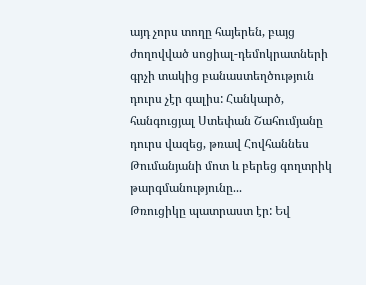այդ չորս տողը հայերեն, բայց ժողովված սոցիալ-դեմոկրատների գրչի տակից բանաստեղծություն դուրս չէր գալիս: Հանկարծ, հանգուցյալ Ստեփան Շահումյանը դուրս վազեց, թռավ Հովհաննես Թումանյանի մոտ և բերեց գողտրիկ թարգմանությունը...
Թռուցիկը պատրաստ էր: Եվ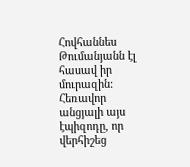Հովհաննես Թումանյանն էլ հասավ իր մուրազին: Հեռավոր անցյալի այս էպիզոդը, որ վերհիշեց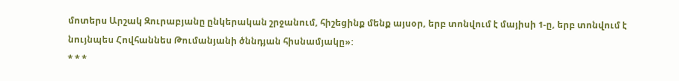մոտերս Արշակ Զուրաբյանը ընկերական շրջանում, հիշեցինք մենք այսօր, երբ տոնվում է մայիսի 1-ը, երբ տոնվում է նույնպես Հովհաննես Թումանյանի ծննդյան հիսնամյակը»:
* * *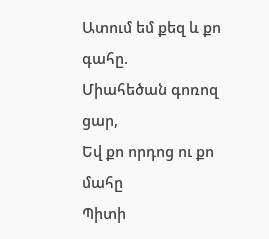Ատում եմ քեզ և քո գահը.
Միահեծան գոռոզ ցար,
Եվ քո որդոց ու քո մահը
Պիտի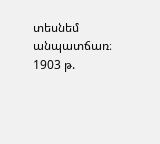տեսնեմ անպատճառ։
1903 թ.